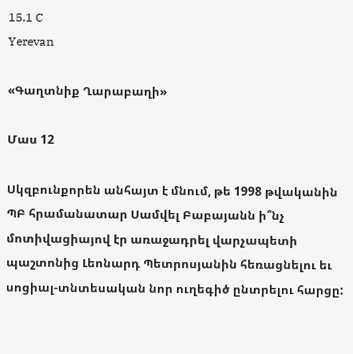15.1 C
Yerevan

«Գաղտնիք Ղարաբաղի»

Մաս 12

Սկզբունքորեն անհայտ է մնում, թե 1998 թվականին ՊԲ հրամանատար Սամվել Բաբայանն ի՞նչ մոտիվացիայով էր առաջադրել վարչապետի պաշտոնից Լեոնարդ Պետրոսյանին հեռացնելու եւ սոցիալ-տնտեսական նոր ուղեգիծ ընտրելու հարցը: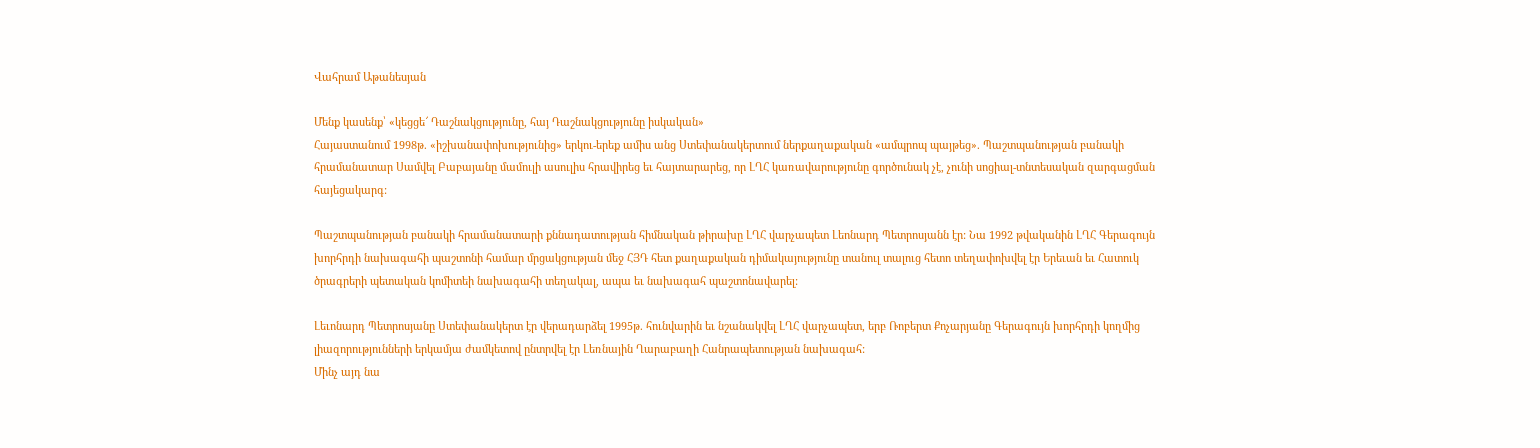Վահրամ Աթանեսյան

Մենք կասենք՝ «կեցցե՜ Դաշնակցությունը, հայ Դաշնակցությունը իսկական»
Հայաստանում 1998թ. «իշխանափոխությունից» երկու-երեք ամիս անց Ստեփանակերտում ներքաղաքական «ամպրոպ պայթեց». Պաշտպանության բանակի հրամանատար Սամվել Բաբայանը մամուլի ասուլիս հրավիրեց եւ հայտարարեց, որ ԼՂՀ կառավարությունը գործունակ չէ, չունի սոցիալ-տնտեսական զարգացման հայեցակարգ:

Պաշտպանության բանակի հրամանատարի քննադատության հիմնական թիրախը ԼՂՀ վարչապետ Լեոնարդ Պետրոսյանն էր: Նա 1992 թվականին ԼՂՀ Գերագույն խորհրդի նախագահի պաշտոնի համար մրցակցության մեջ ՀՅԴ հետ քաղաքական դիմակայությունը տանուլ տալուց հետո տեղափոխվել էր Երեւան եւ Հատուկ ծրագրերի պետական կոմիտեի նախագահի տեղակալ, ապա եւ նախագահ պաշտոնավարել:

Լեւոնարդ Պետրոսյանը Ստեփանակերտ էր վերադարձել 1995թ. հունվարին եւ նշանակվել ԼՂՀ վարչապետ, երբ Ռոբերտ Քոչարյանը Գերագույն խորհրդի կողմից լիազորությունների երկամյա ժամկետով ընտրվել էր Լեռնային Ղարաբաղի Հանրապետության նախագահ:
Մինչ այդ նա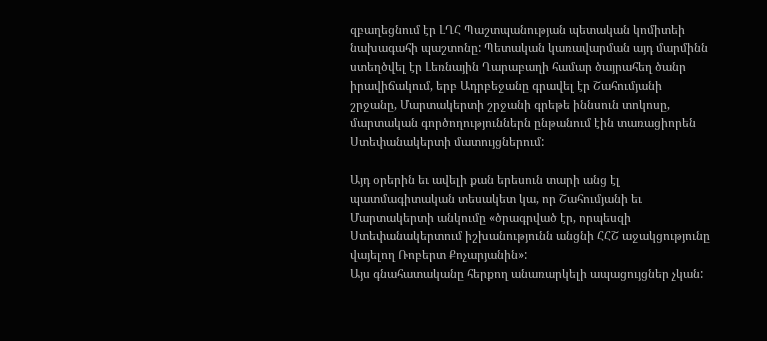զբաղեցնում էր ԼՂՀ Պաշտպանության պետական կոմիտեի նախագահի պաշտոնը: Պետական կառավարման այդ մարմինն ստեղծվել էր Լեռնային Ղարաբաղի համար ծայրահեղ ծանր իրավիճակում, երբ Ադրբեջանը գրավել էր Շահումյանի շրջանը, Մարտակերտի շրջանի գրեթե իննսուն տոկոսը, մարտական գործողություններն ընթանում էին տառացիորեն Ստեփանակերտի մատույցներում:

Այդ օրերին եւ ավելի քան երեսուն տարի անց էլ պատմագիտական տեսակետ կա, որ Շահումյանի եւ Մարտակերտի անկումը «ծրագրված էր, որպեսզի Ստեփանակերտում իշխանությունն անցնի ՀՀՇ աջակցությունը վայելող Ռոբերտ Քոչարյանին»:
Այս գնահատականը հերքող անառարկելի ապացույցներ չկան: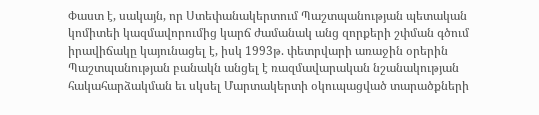Փաստ է, սակայն, որ Ստեփանակերտում Պաշտպանության պետական կոմիտեի կազմավորումից կարճ ժամանակ անց զորքերի շփման գծում իրավիճակը կայունացել է, իսկ 1993թ. փետրվարի առաջին օրերին Պաշտպանության բանակն անցել է ռազմավարական նշանակության հակահարձակման եւ սկսել Մարտակերտի օկուպացված տարածքների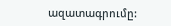ազատագրումը: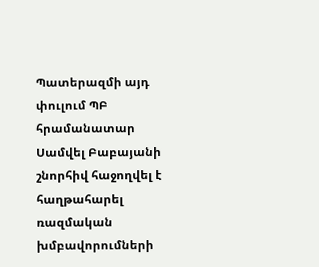Պատերազմի այդ փուլում ՊԲ հրամանատար Սամվել Բաբայանի շնորհիվ հաջողվել է հաղթահարել ռազմական խմբավորումների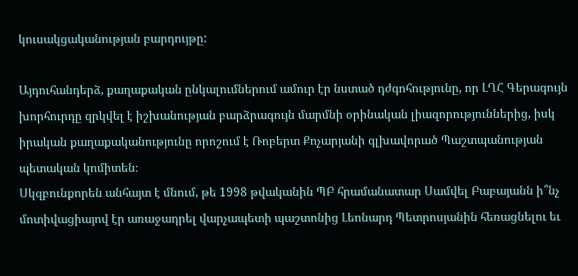կուսակցականության բարդույթը:

Այդուհանդերձ, քաղաքական ընկալումներում ամուր էր նստած դժգոհությունը, որ ԼՂՀ Գերագույն խորհուրդը զրկվել է իշխանության բարձրագույն մարմնի օրինական լիազորություններից, իսկ իրական քաղաքականությունը որոշում է Ռոբերտ Քոչարյանի գլխավորած Պաշտպանության պետական կոմիտեն։
Սկզբունքորեն անհայտ է մնում, թե 1998 թվականին ՊԲ հրամանատար Սամվել Բաբայանն ի՞նչ մոտիվացիայով էր առաջադրել վարչապետի պաշտոնից Լեոնարդ Պետրոսյանին հեռացնելու եւ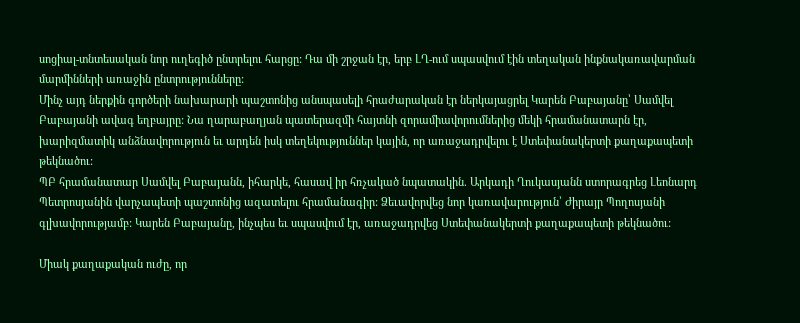սոցիալ-տնտեսական նոր ուղեգիծ ընտրելու հարցը: Դա մի շրջան էր, երբ ԼՂ-ում սպասվում էին տեղական ինքնակառավարման մարմինների առաջին ընտրությունները:
Մինչ այդ ներքին գործերի նախարարի պաշտոնից անսպասելի հրաժարական էր ներկայացրել Կարեն Բաբայանը՝ Սամվել Բաբայանի ավագ եղբայրը: Նա ղարաբաղյան պատերազմի հայտնի զորամիավորումներից մեկի հրամանատարն էր, խարիզմատիկ անձնավորություն եւ արդեն իսկ տեղեկություններ կային, որ առաջադրվելու է Ստեփանակերտի քաղաքապետի թեկնածու:
ՊԲ հրամանատար Սամվել Բաբայանն, իհարկե, հասավ իր հռչակած նպատակին. Արկադի Ղուկասյանն ստորագրեց Լեոնարդ Պետրոսյանին վարչապետի պաշտոնից ազատելու հրամանագիր: Ձեւավորվեց նոր կառավարություն՝ Ժիրայր Պողոսյանի գլխավորությամբ: Կարեն Բաբայանը, ինչպես եւ սպասվում էր, առաջադրվեց Ստեփանակերտի քաղաքապետի թեկնածու:

Միակ քաղաքական ուժը, որ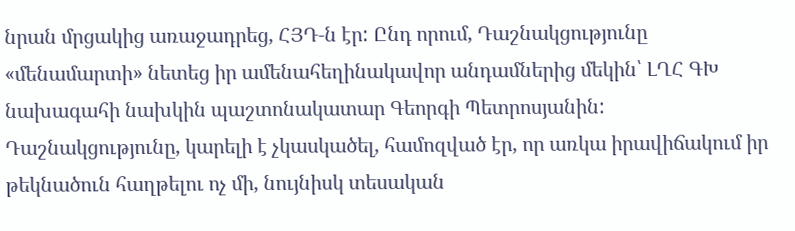նրան մրցակից առաջադրեց, ՀՅԴ‑ն էր: Ընդ որում, Դաշնակցությունը «մենամարտի» նետեց իր ամենահեղինակավոր անդամներից մեկին՝ ԼՂՀ ԳԽ նախագահի նախկին պաշտոնակատար Գեորգի Պետրոսյանին:
Դաշնակցությունը, կարելի է չկասկածել, համոզված էր, որ առկա իրավիճակում իր թեկնածուն հաղթելու ոչ մի, նույնիսկ տեսական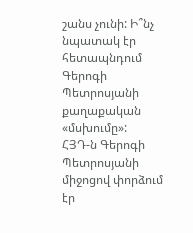շանս չունի: Ի՞նչ նպատակ էր հետապնդում Գերոգի Պետրոսյանի քաղաքական «մսխումը»: ՀՅԴ‑ն Գերոգի Պետրոսյանի միջոցով փորձում էր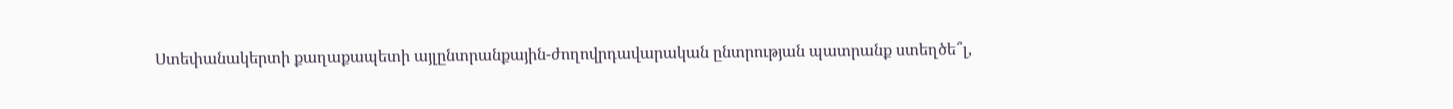Ստեփանակերտի քաղաքապետի այլընտրանքային-ժողովրդավարական ընտրության պատրանք ստեղծե՞լ,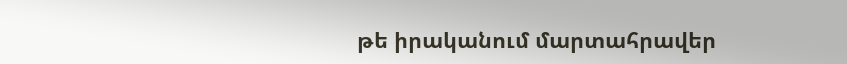թե իրականում մարտահրավեր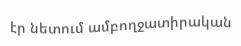էր նետում ամբողջատիրական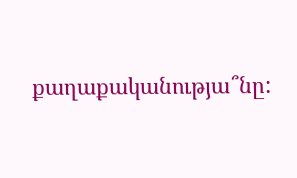քաղաքականությա՞նը: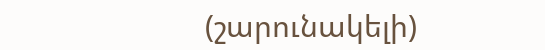(շարունակելի)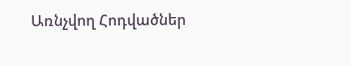Առնչվող Հոդվածներ